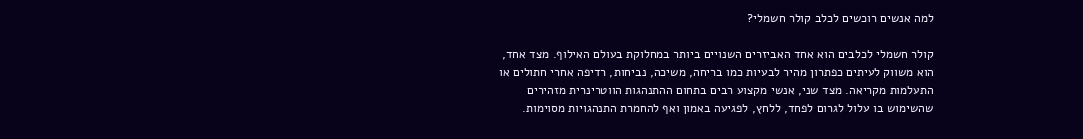למה אנשים רוכשים לכלב קולר חשמלי?

קולר חשמלי לכלבים הוא אחד האביזרים השנויים ביותר במחלוקת בעולם האילוף. מצד אחד, הוא משווק לעיתים כפתרון מהיר לבעיות כמו בריחה, משיכה, נביחות, רדיפה אחרי חתולים או התעלמות מקריאה. מצד שני, אנשי מקצוע רבים בתחום ההתנהגות הווטרינרית מזהירים שהשימוש בו עלול לגרום לפחד, ללחץ, לפגיעה באמון ואף להחמרת התנהגויות מסוימות.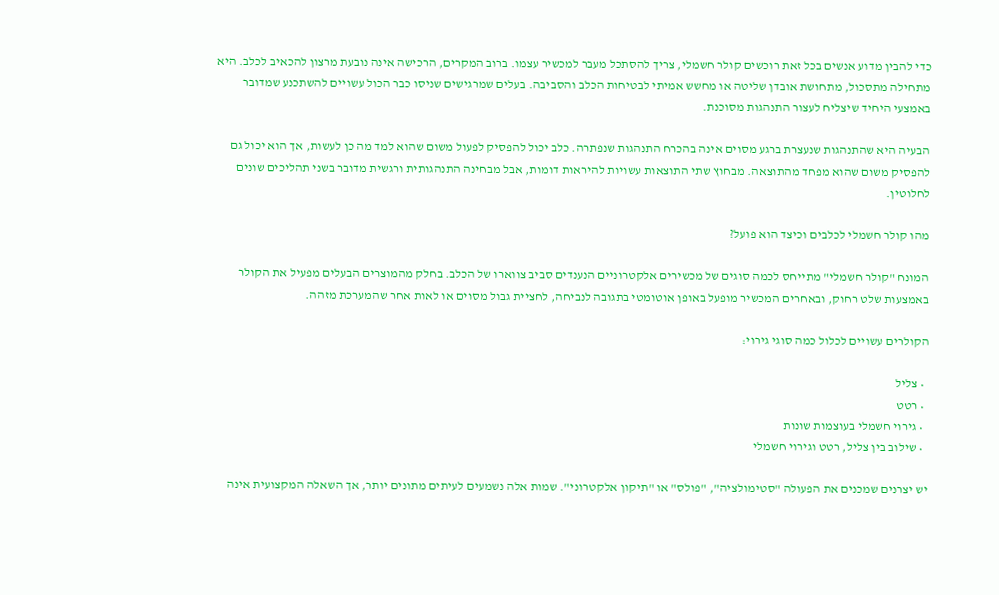כדי להבין מדוע אנשים בכל זאת רוכשים קולר חשמלי, צריך להסתכל מעבר למכשיר עצמו. ברוב המקרים, הרכישה אינה נובעת מרצון להכאיב לכלב. היא מתחילה מתסכול, מתחושת אובדן שליטה או מחשש אמיתי לבטיחות הכלב והסביבה. בעלים שמרגישים שניסו כבר הכול עשויים להשתכנע שמדובר באמצעי היחיד שיצליח לעצור התנהגות מסוכנת.

הבעיה היא שהתנהגות שנעצרת ברגע מסוים אינה בהכרח התנהגות שנפתרה. כלב יכול להפסיק לפעול משום שהוא למד מה כן לעשות, אך הוא יכול גם להפסיק משום שהוא מפחד מהתוצאה. מבחוץ שתי התוצאות עשויות להיראות דומות, אבל מבחינה התנהגותית ורגשית מדובר בשני תהליכים שונים לחלוטין.

מהו קולר חשמלי לכלבים וכיצד הוא פועל?

המונח "קולר חשמלי" מתייחס לכמה סוגים של מכשירים אלקטרוניים הנענדים סביב צווארו של הכלב. בחלק מהמוצרים הבעלים מפעיל את הקולר באמצעות שלט רחוק, ובאחרים המכשיר מופעל באופן אוטומטי בתגובה לנביחה, לחציית גבול מסוים או לאות אחר שהמערכת מזהה.

הקולרים עשויים לכלול כמה סוגי גירוי:

  • צליל
  • רטט
  • גירוי חשמלי בעוצמות שונות
  • שילוב בין צליל, רטט וגירוי חשמלי

יש יצרנים שמכנים את הפעולה "סטימולציה", "פולס" או "תיקון אלקטרוני". שמות אלה נשמעים לעיתים מתונים יותר, אך השאלה המקצועית אינה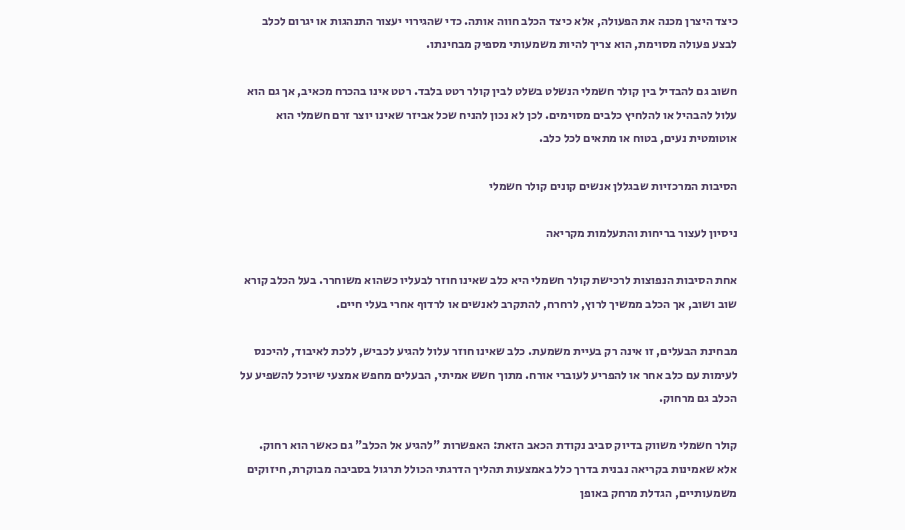כיצד היצרן מכנה את הפעולה, אלא כיצד הכלב חווה אותה. כדי שהגירוי יעצור התנהגות או יגרום לכלב לבצע פעולה מסוימת, הוא צריך להיות משמעותי מספיק מבחינתו.

חשוב גם להבדיל בין קולר חשמלי הנשלט בשלט לבין קולר רטט בלבד. רטט אינו בהכרח מכאיב, אך גם הוא עלול להבהיל או להלחיץ כלבים מסוימים. לכן לא נכון להניח שכל אביזר שאינו יוצר זרם חשמלי הוא אוטומטית נעים, בטוח או מתאים לכל כלב.

הסיבות המרכזיות שבגללן אנשים קונים קולר חשמלי

ניסיון לעצור בריחות והתעלמות מקריאה

אחת הסיבות הנפוצות לרכישת קולר חשמלי היא כלב שאינו חוזר לבעליו כשהוא משוחרר. בעל הכלב קורא שוב ושוב, אך הכלב ממשיך לרוץ, לרחרח, להתקרב לאנשים או לרדוף אחרי בעלי חיים.

מבחינת הבעלים, זו אינה רק בעיית משמעת. כלב שאינו חוזר עלול להגיע לכביש, ללכת לאיבוד, להיכנס לעימות עם כלב אחר או להפריע לעוברי אורח. מתוך חשש אמיתי, הבעלים מחפש אמצעי שיוכל להשפיע על הכלב גם מרחוק.

קולר חשמלי משווק בדיוק סביב נקודת הכאב הזאת: האפשרות "להגיע אל הכלב" גם כאשר הוא רחוק. אלא שאמינות בקריאה נבנית בדרך כלל באמצעות תהליך הדרגתי הכולל תרגול בסביבה מבוקרת, חיזוקים משמעותיים, הגדלת מרחק באופן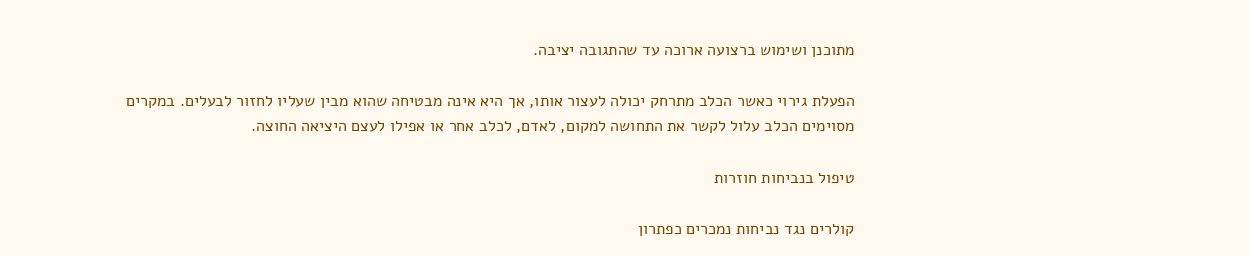מתוכנן ושימוש ברצועה ארוכה עד שהתגובה יציבה.

הפעלת גירוי כאשר הכלב מתרחק יכולה לעצור אותו, אך היא אינה מבטיחה שהוא מבין שעליו לחזור לבעלים. במקרים מסוימים הכלב עלול לקשר את התחושה למקום, לאדם, לכלב אחר או אפילו לעצם היציאה החוצה.

טיפול בנביחות חוזרות

קולרים נגד נביחות נמכרים כפתרון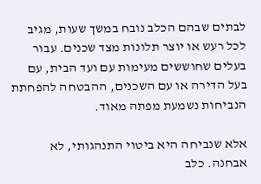לבתים שבהם הכלב נובח במשך שעות, מגיב לכל רעש או יוצר תלונות מצד שכנים. עבור בעלים שחוששים מעימות עם ועד הבית, עם בעל הדירה או עם השכנים, ההבטחה להפחתת הנביחות נשמעת מפתה מאוד.

אלא שנביחה היא ביטוי התנהגותי, לא אבחנה. כלב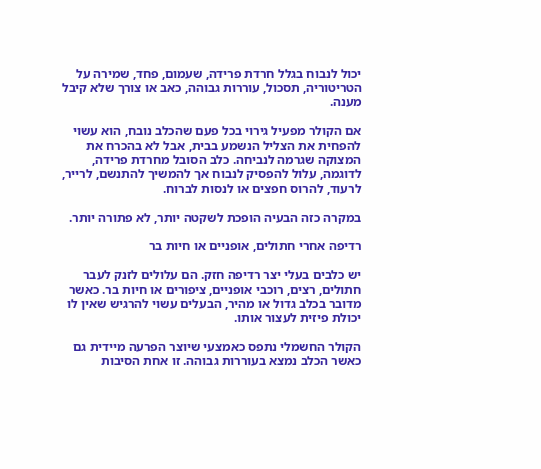יכול לנבוח בגלל חרדת פרידה, שעמום, פחד, שמירה על הטריטוריה, תסכול, עוררות גבוהה, כאב או צורך שלא קיבל מענה.

אם הקולר מפעיל גירוי בכל פעם שהכלב נובח, הוא עשוי להפחית את הצליל הנשמע בבית, אבל לא בהכרח את המצוקה שגרמה לנביחה. כלב הסובל מחרדת פרידה, לדוגמה, עלול להפסיק לנבוח אך להמשיך להתנשם, לרייר, לרעוד, להרוס חפצים או לנסות לברוח.

במקרה כזה הבעיה הופכת לשקטה יותר, לא פתורה יותר.

רדיפה אחרי חתולים, אופניים או חיות בר

יש כלבים בעלי יצר רדיפה חזק. הם עלולים לזנק לעבר חתולים, רצים, רוכבי אופניים, ציפורים או חיות בר. כאשר מדובר בכלב גדול או מהיר, הבעלים עשוי להרגיש שאין לו יכולת פיזית לעצור אותו.

הקולר החשמלי נתפס כאמצעי שיוצר הפרעה מיידית גם כאשר הכלב נמצא בעוררות גבוהה. זו אחת הסיבות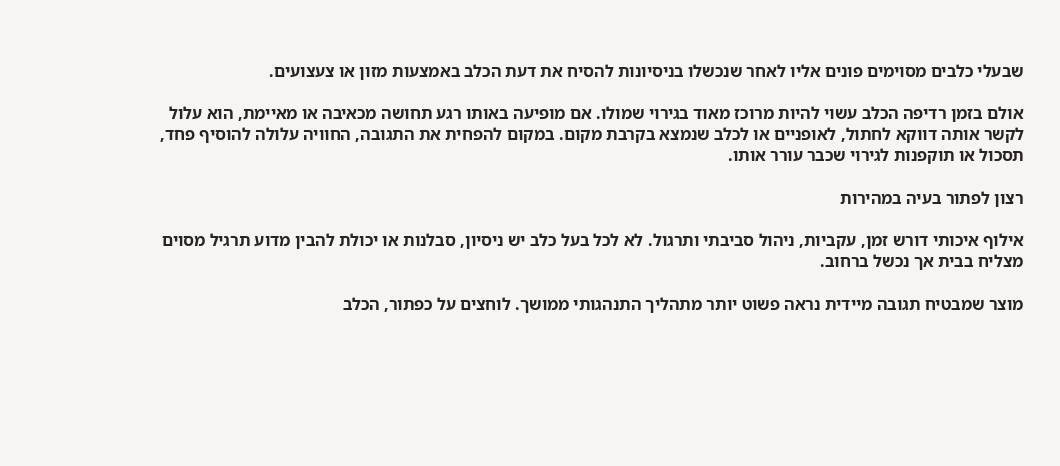שבעלי כלבים מסוימים פונים אליו לאחר שנכשלו בניסיונות להסיח את דעת הכלב באמצעות מזון או צעצועים.

אולם בזמן רדיפה הכלב עשוי להיות מרוכז מאוד בגירוי שמולו. אם מופיעה באותו רגע תחושה מכאיבה או מאיימת, הוא עלול לקשר אותה דווקא לחתול, לאופניים או לכלב שנמצא בקרבת מקום. במקום להפחית את התגובה, החוויה עלולה להוסיף פחד, תסכול או תוקפנות לגירוי שכבר עורר אותו.

רצון לפתור בעיה במהירות

אילוף איכותי דורש זמן, עקביות, ניהול סביבתי ותרגול. לא לכל בעל כלב יש ניסיון, סבלנות או יכולת להבין מדוע תרגיל מסוים מצליח בבית אך נכשל ברחוב.

מוצר שמבטיח תגובה מיידית נראה פשוט יותר מתהליך התנהגותי ממושך. לוחצים על כפתור, הכלב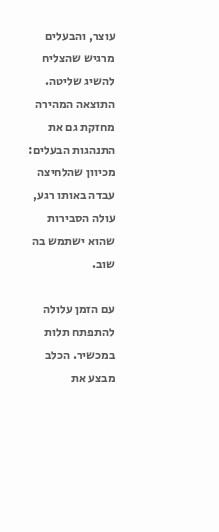עוצר, והבעלים מרגיש שהצליח להשיג שליטה. התוצאה המהירה מחזקת גם את התנהגות הבעלים: מכיוון שהלחיצה עבדה באותו רגע, עולה הסבירות שהוא ישתמש בה שוב.

עם הזמן עלולה להתפתח תלות במכשיר. הכלב מבצע את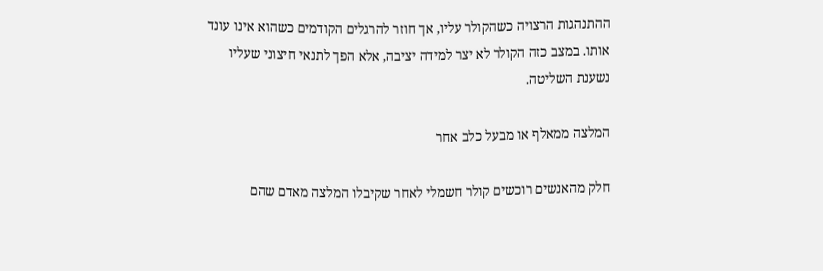ההתנהגות הרצויה כשהקולר עליו, אך חוזר להרגלים הקודמים כשהוא אינו עונד אותו. במצב כזה הקולר לא יצר למידה יציבה, אלא הפך לתנאי חיצוני שעליו נשענת השליטה.

המלצה ממאלף או מבעל כלב אחר

חלק מהאנשים רוכשים קולר חשמלי לאחר שקיבלו המלצה מאדם שהם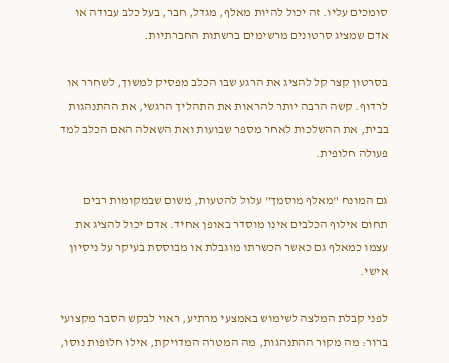סומכים עליו. זה יכול להיות מאלף, מגדל, חבר, בעל כלב עבודה או אדם שמציג סרטונים מרשימים ברשתות החברתיות.

בסרטון קצר קל להציג את הרגע שבו הכלב מפסיק למשוך, לשחרר או לרדוף. קשה הרבה יותר להראות את התהליך הרגשי, את ההתנהגות בבית, את ההשלכות לאחר מספר שבועות ואת השאלה האם הכלב למד פעולה חלופית.

גם המונח "מאלף מוסמך" עלול להטעות, משום שבמקומות רבים תחום אילוף הכלבים אינו מוסדר באופן אחיד. אדם יכול להציג את עצמו כמאלף גם כאשר הכשרתו מוגבלת או מבוססת בעיקר על ניסיון אישי.

לפני קבלת המלצה לשימוש באמצעי מרתיע, ראוי לבקש הסבר מקצועי ברור: מה מקור ההתנהגות, מה המטרה המדויקת, אילו חלופות נוסו,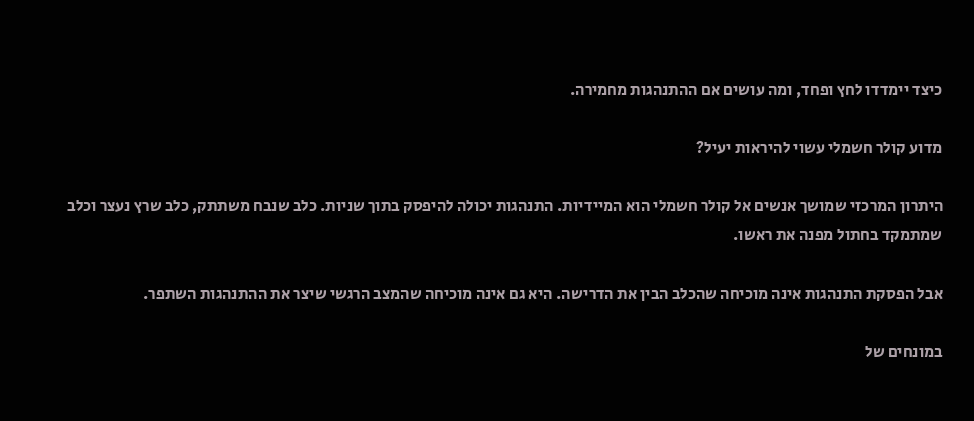כיצד יימדדו לחץ ופחד, ומה עושים אם ההתנהגות מחמירה.

מדוע קולר חשמלי עשוי להיראות יעיל?

היתרון המרכזי שמושך אנשים אל קולר חשמלי הוא המיידיות. התנהגות יכולה להיפסק בתוך שניות. כלב שנבח משתתק, כלב שרץ נעצר וכלב שמתמקד בחתול מפנה את ראשו.

אבל הפסקת התנהגות אינה מוכיחה שהכלב הבין את הדרישה. היא גם אינה מוכיחה שהמצב הרגשי שיצר את ההתנהגות השתפר.

במונחים של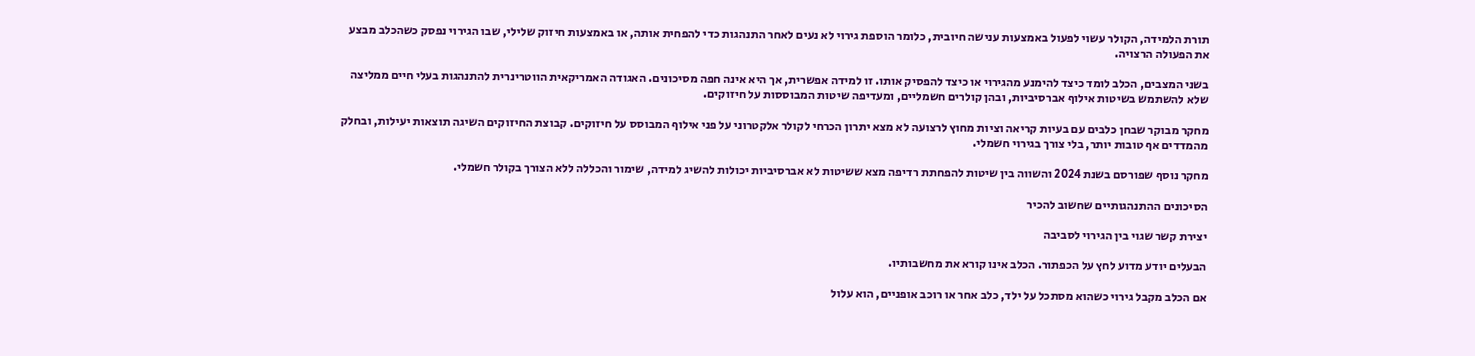תורת הלמידה, הקולר עשוי לפעול באמצעות ענישה חיובית, כלומר הוספת גירוי לא נעים לאחר התנהגות כדי להפחית אותה, או באמצעות חיזוק שלילי, שבו הגירוי נפסק כשהכלב מבצע את הפעולה הרצויה.

בשני המצבים, הכלב לומד כיצד להימנע מהגירוי או כיצד להפסיק אותו. זו למידה אפשרית, אך היא אינה חפה מסיכונים. האגודה האמריקאית הווטרינרית להתנהגות בעלי חיים ממליצה שלא להשתמש בשיטות אילוף אברסיביות, ובהן קולרים חשמליים, ומעדיפה שיטות המבוססות על חיזוקים.

מחקר מבוקר שבחן כלבים עם בעיות קריאה וציות מחוץ לרצועה לא מצא יתרון הכרחי לקולר אלקטרוני על פני אילוף המבוסס על חיזוקים. קבוצת החיזוקים השיגה תוצאות יעילות, ובחלק מהמדדים אף טובות יותר, בלי צורך בגירוי חשמלי.

מחקר נוסף שפורסם בשנת 2024 והשווה בין שיטות להפחתת רדיפה מצא ששיטות לא אברסיביות יכולות להשיג למידה, שימור והכללה ללא הצורך בקולר חשמלי.

הסיכונים ההתנהגותיים שחשוב להכיר

יצירת קשר שגוי בין הגירוי לסביבה

הבעלים יודע מדוע לחץ על הכפתור. הכלב אינו קורא את מחשבותיו.

אם הכלב מקבל גירוי כשהוא מסתכל על ילד, כלב אחר או רוכב אופניים, הוא עלול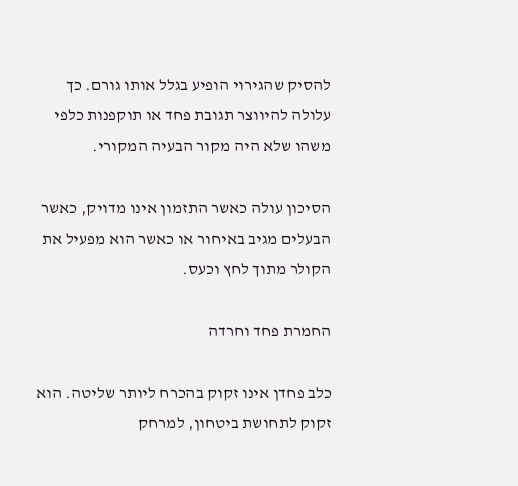להסיק שהגירוי הופיע בגלל אותו גורם. כך עלולה להיווצר תגובת פחד או תוקפנות כלפי משהו שלא היה מקור הבעיה המקורי.

הסיכון עולה כאשר התזמון אינו מדויק, כאשר הבעלים מגיב באיחור או כאשר הוא מפעיל את הקולר מתוך לחץ וכעס.

החמרת פחד וחרדה

כלב פחדן אינו זקוק בהכרח ליותר שליטה. הוא זקוק לתחושת ביטחון, למרחק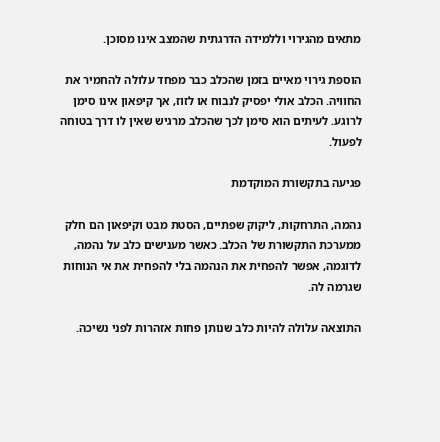מתאים מהגירוי וללמידה הדרגתית שהמצב אינו מסוכן.

הוספת גירוי מאיים בזמן שהכלב כבר מפחד עלולה להחמיר את החוויה. הכלב אולי יפסיק לנבוח או לזוז, אך קיפאון אינו סימן לרוגע. לעיתים הוא סימן לכך שהכלב מרגיש שאין לו דרך בטוחה לפעול.

פגיעה בתקשורת המוקדמת

נהמה, התרחקות, ליקוק שפתיים, הסטת מבט וקיפאון הם חלק ממערכת התקשורת של הכלב. כאשר מענישים כלב על נהמה, לדוגמה, אפשר להפחית את הנהמה בלי להפחית את אי הנוחות שגרמה לה.

התוצאה עלולה להיות כלב שנותן פחות אזהרות לפני נשיכה.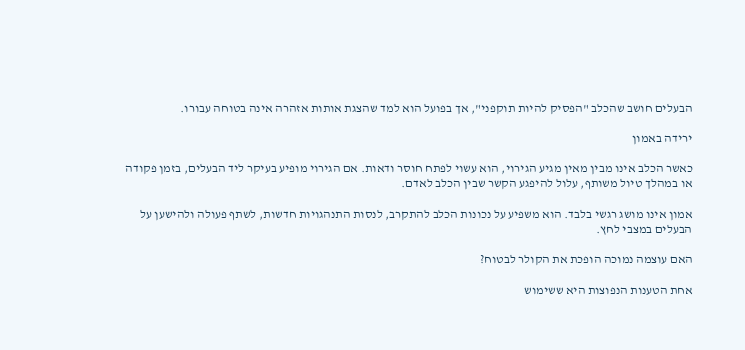הבעלים חושב שהכלב "הפסיק להיות תוקפני", אך בפועל הוא למד שהצגת אותות אזהרה אינה בטוחה עבורו.

ירידה באמון

כאשר הכלב אינו מבין מאין מגיע הגירוי, הוא עשוי לפתח חוסר ודאות. אם הגירוי מופיע בעיקר ליד הבעלים, בזמן פקודה או במהלך טיול משותף, עלול להיפגע הקשר שבין הכלב לאדם.

אמון אינו מושג רגשי בלבד. הוא משפיע על נכונות הכלב להתקרב, לנסות התנהגויות חדשות, לשתף פעולה ולהישען על הבעלים במצבי לחץ.

האם עוצמה נמוכה הופכת את הקולר לבטוח?

אחת הטענות הנפוצות היא ששימוש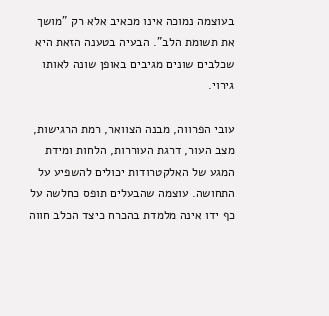בעוצמה נמוכה אינו מכאיב אלא רק "מושך את תשומת הלב". הבעיה בטענה הזאת היא שכלבים שונים מגיבים באופן שונה לאותו גירוי.

עובי הפרווה, מבנה הצוואר, רמת הרגישות, מצב העור, דרגת העוררות, הלחות ומידת המגע של האלקטרודות יכולים להשפיע על התחושה. עוצמה שהבעלים תופס כחלשה על כף ידו אינה מלמדת בהכרח כיצד הכלב חווה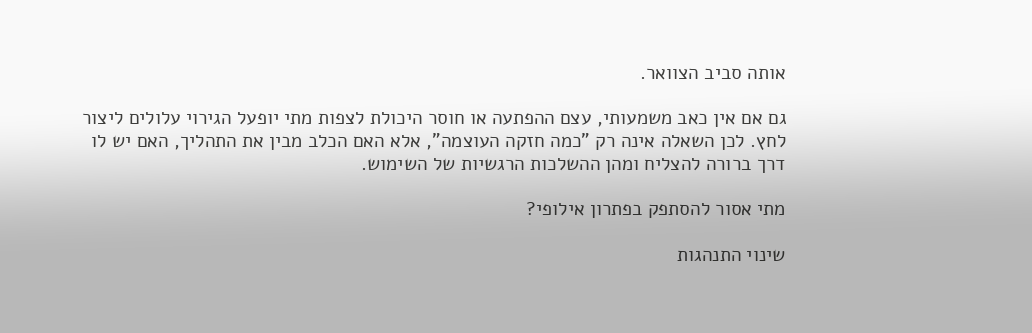אותה סביב הצוואר.

גם אם אין כאב משמעותי, עצם ההפתעה או חוסר היכולת לצפות מתי יופעל הגירוי עלולים ליצור לחץ. לכן השאלה אינה רק "כמה חזקה העוצמה", אלא האם הכלב מבין את התהליך, האם יש לו דרך ברורה להצליח ומהן ההשלכות הרגשיות של השימוש.

מתי אסור להסתפק בפתרון אילופי?

שינוי התנהגות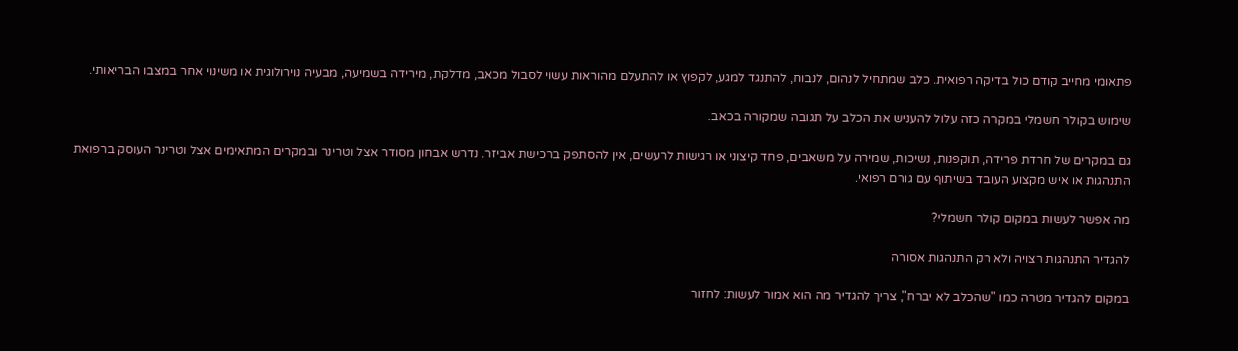פתאומי מחייב קודם כול בדיקה רפואית. כלב שמתחיל לנהום, לנבוח, להתנגד למגע, לקפוץ או להתעלם מהוראות עשוי לסבול מכאב, מדלקת, מירידה בשמיעה, מבעיה נוירולוגית או משינוי אחר במצבו הבריאותי.

שימוש בקולר חשמלי במקרה כזה עלול להעניש את הכלב על תגובה שמקורה בכאב.

גם במקרים של חרדת פרידה, תוקפנות, נשיכות, שמירה על משאבים, פחד קיצוני או רגישות לרעשים, אין להסתפק ברכישת אביזר. נדרש אבחון מסודר אצל וטרינר ובמקרים המתאימים אצל וטרינר העוסק ברפואת התנהגות או איש מקצוע העובד בשיתוף עם גורם רפואי.

מה אפשר לעשות במקום קולר חשמלי?

להגדיר התנהגות רצויה ולא רק התנהגות אסורה

במקום להגדיר מטרה כמו "שהכלב לא יברח", צריך להגדיר מה הוא אמור לעשות: לחזור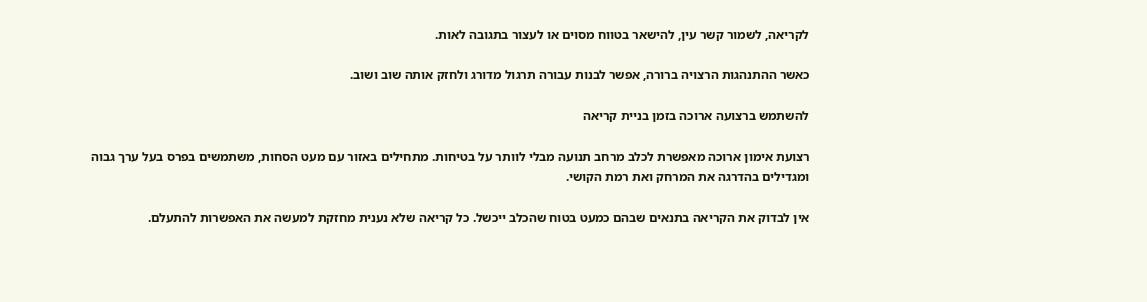לקריאה, לשמור קשר עין, להישאר בטווח מסוים או לעצור בתגובה לאות.

כאשר ההתנהגות הרצויה ברורה, אפשר לבנות עבורה תרגול מדורג ולחזק אותה שוב ושוב.

להשתמש ברצועה ארוכה בזמן בניית קריאה

רצועת אימון ארוכה מאפשרת לכלב מרחב תנועה מבלי לוותר על בטיחות. מתחילים באזור עם מעט הסחות, משתמשים בפרס בעל ערך גבוה ומגדילים בהדרגה את המרחק ואת רמת הקושי.

אין לבדוק את הקריאה בתנאים שבהם כמעט בטוח שהכלב ייכשל. כל קריאה שלא נענית מחזקת למעשה את האפשרות להתעלם.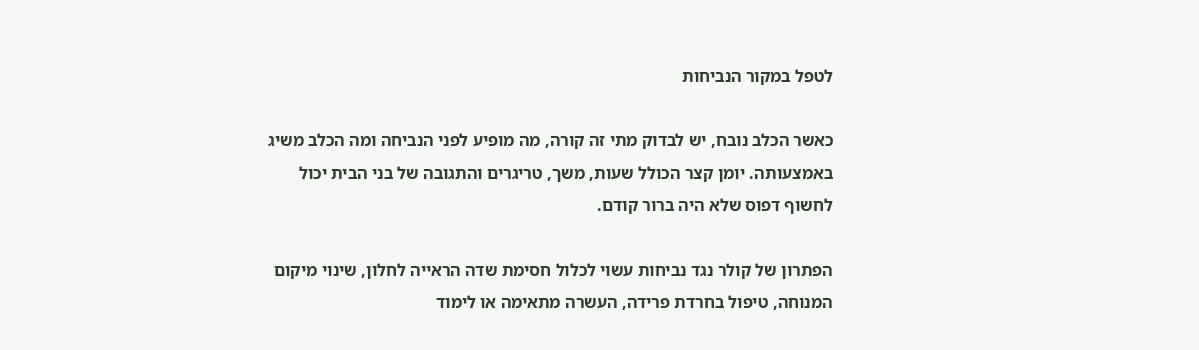לטפל במקור הנביחות

כאשר הכלב נובח, יש לבדוק מתי זה קורה, מה מופיע לפני הנביחה ומה הכלב משיג באמצעותה. יומן קצר הכולל שעות, משך, טריגרים והתגובה של בני הבית יכול לחשוף דפוס שלא היה ברור קודם.

הפתרון של קולר נגד נביחות עשוי לכלול חסימת שדה הראייה לחלון, שינוי מיקום המנוחה, טיפול בחרדת פרידה, העשרה מתאימה או לימוד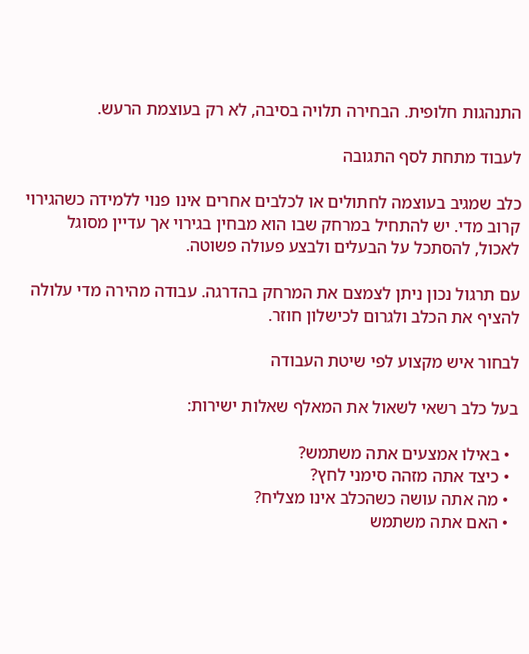התנהגות חלופית. הבחירה תלויה בסיבה, לא רק בעוצמת הרעש.

לעבוד מתחת לסף התגובה

כלב שמגיב בעוצמה לחתולים או לכלבים אחרים אינו פנוי ללמידה כשהגירוי קרוב מדי. יש להתחיל במרחק שבו הוא מבחין בגירוי אך עדיין מסוגל לאכול, להסתכל על הבעלים ולבצע פעולה פשוטה.

עם תרגול נכון ניתן לצמצם את המרחק בהדרגה. עבודה מהירה מדי עלולה להציף את הכלב ולגרום לכישלון חוזר.

לבחור איש מקצוע לפי שיטת העבודה

בעל כלב רשאי לשאול את המאלף שאלות ישירות:

  • באילו אמצעים אתה משתמש?
  • כיצד אתה מזהה סימני לחץ?
  • מה אתה עושה כשהכלב אינו מצליח?
  • האם אתה משתמש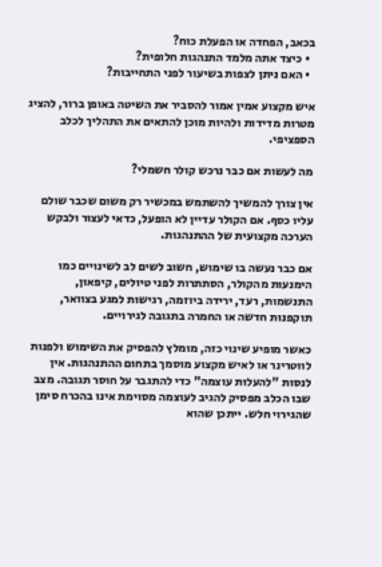בכאב, הפחדה או הפעלת כוח?
  • כיצד אתה מלמד התנהגות חלופית?
  • האם ניתן לצפות בשיעור לפני התחייבות?

איש מקצוע אמין אמור להסביר את השיטה באופן ברור, להציג מטרות מדידות ולהיות מוכן להתאים את התהליך לכלב הספציפי.

מה לעשות אם כבר נרכש קולר חשמלי?

אין צורך להמשיך להשתמש במכשיר רק משום שכבר שולם עליו כסף. אם הקולר עדיין לא הופעל, כדאי לעצור ולבקש הערכה מקצועית של ההתנהגות.

אם כבר נעשה בו שימוש, חשוב לשים לב לשינויים כמו הימנעות מהקולר, הסתתרות לפני טיולים, קיפאון, התנשמות, רעד, ירידה ביוזמה, רגישות למגע בצוואר, תוקפנות חדשה או החמרה בתגובה לגירויים.

כאשר מופיע שינוי כזה, מומלץ להפסיק את השימוש ולפנות לווטרינר או לאיש מקצוע מוסמך בתחום ההתנהגות. אין לנסות "להעלות עוצמה" כדי להתגבר על חוסר תגובה. מצב שבו הכלב מפסיק להגיב לעוצמה מסוימת אינו בהכרח סימן שהגירוי חלש. ייתכן שהוא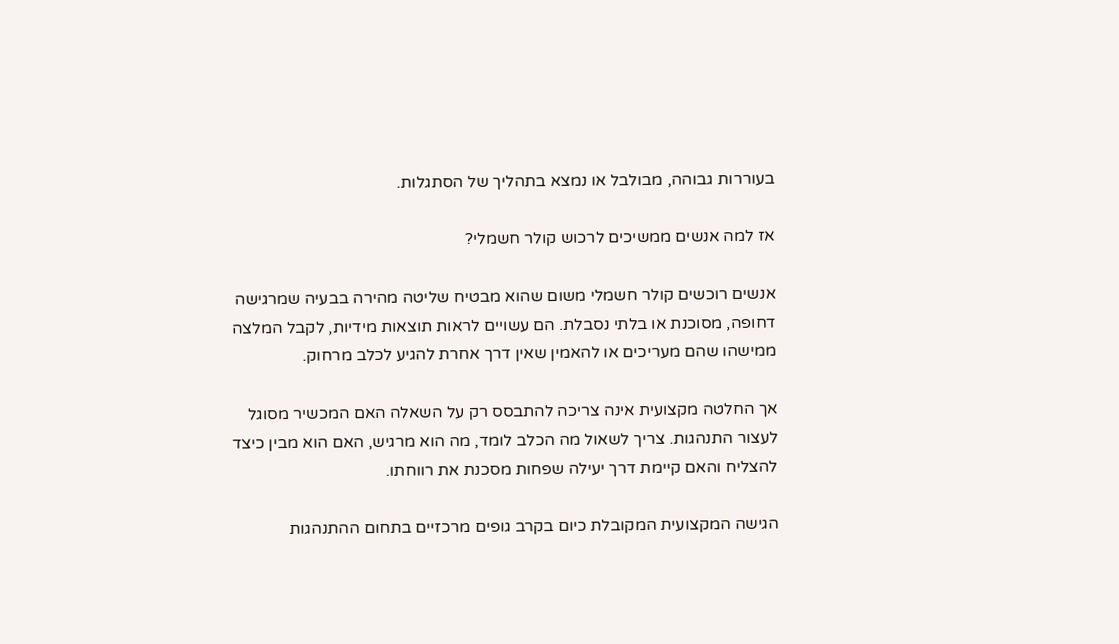בעוררות גבוהה, מבולבל או נמצא בתהליך של הסתגלות.

אז למה אנשים ממשיכים לרכוש קולר חשמלי?

אנשים רוכשים קולר חשמלי משום שהוא מבטיח שליטה מהירה בבעיה שמרגישה דחופה, מסוכנת או בלתי נסבלת. הם עשויים לראות תוצאות מידיות, לקבל המלצה ממישהו שהם מעריכים או להאמין שאין דרך אחרת להגיע לכלב מרחוק.

אך החלטה מקצועית אינה צריכה להתבסס רק על השאלה האם המכשיר מסוגל לעצור התנהגות. צריך לשאול מה הכלב לומד, מה הוא מרגיש, האם הוא מבין כיצד להצליח והאם קיימת דרך יעילה שפחות מסכנת את רווחתו.

הגישה המקצועית המקובלת כיום בקרב גופים מרכזיים בתחום ההתנהגות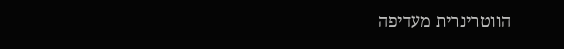הווטרינרית מעדיפה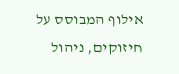אילוף המבוסס על חיזוקים, ניהול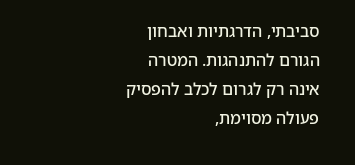סביבתי, הדרגתיות ואבחון הגורם להתנהגות. המטרה אינה רק לגרום לכלב להפסיק פעולה מסוימת,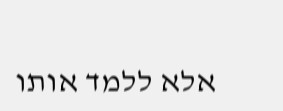אלא ללמד אותו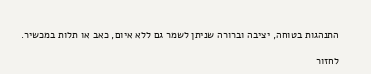התנהגות בטוחה, יציבה וברורה שניתן לשמר גם ללא איום, כאב או תלות במכשיר.

לחזור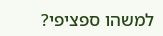למשהו ספציפי?